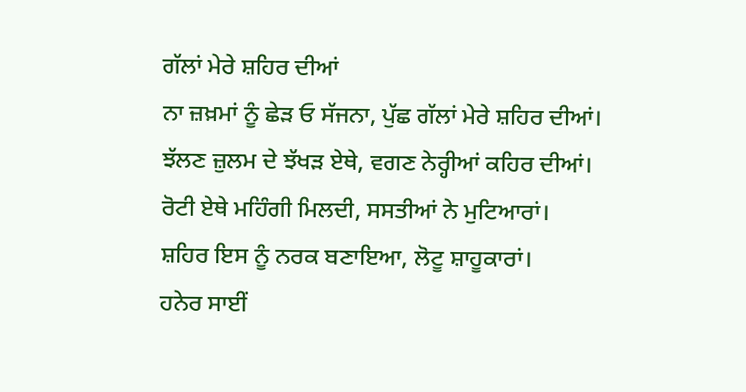ਗੱਲਾਂ ਮੇਰੇ ਸ਼ਹਿਰ ਦੀਆਂ
ਨਾ ਜ਼ਖ਼ਮਾਂ ਨੂੰ ਛੇੜ ਓ ਸੱਜਨਾ, ਪੁੱਛ ਗੱਲਾਂ ਮੇਰੇ ਸ਼ਹਿਰ ਦੀਆਂ।
ਝੱਲਣ ਜ਼ੁਲਮ ਦੇ ਝੱਖੜ ਏਥੇ, ਵਗਣ ਨੇਰ੍ਹੀਆਂ ਕਹਿਰ ਦੀਆਂ।
ਰੋਟੀ ਏਥੇ ਮਹਿੰਗੀ ਮਿਲਦੀ, ਸਸਤੀਆਂ ਨੇ ਮੁਟਿਆਰਾਂ।
ਸ਼ਹਿਰ ਇਸ ਨੂੰ ਨਰਕ ਬਣਾਇਆ, ਲੋਟੂ ਸ਼ਾਹੂਕਾਰਾਂ।
ਹਨੇਰ ਸਾਈਂ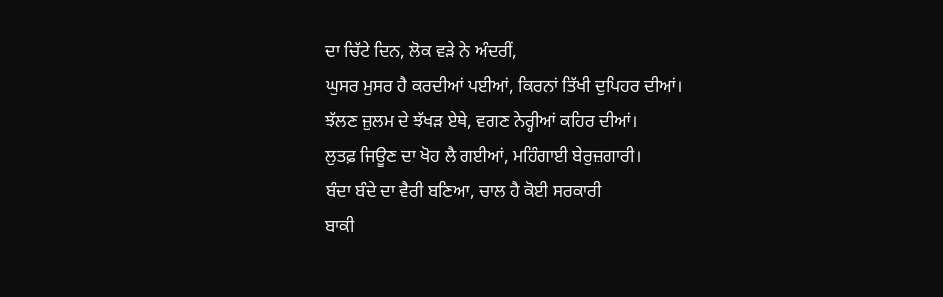ਦਾ ਚਿੱਟੇ ਦਿਨ, ਲੋਕ ਵੜੇ ਨੇ ਅੰਦਰੀਂ,
ਘੁਸਰ ਮੁਸਰ ਹੈ ਕਰਦੀਆਂ ਪਈਆਂ, ਕਿਰਨਾਂ ਤਿੱਖੀ ਦੁਪਿਹਰ ਦੀਆਂ।
ਝੱਲਣ ਜ਼ੁਲਮ ਦੇ ਝੱਖੜ ਏਥੇ, ਵਗਣ ਨੇਰ੍ਹੀਆਂ ਕਹਿਰ ਦੀਆਂ।
ਲੁਤਫ਼ ਜਿਊਣ ਦਾ ਖੋਹ ਲੈ ਗਈਆਂ, ਮਹਿੰਗਾਈ ਬੇਰੁਜ਼ਗਾਰੀ।
ਬੰਦਾ ਬੰਦੇ ਦਾ ਵੈਰੀ ਬਣਿਆ, ਚਾਲ ਹੈ ਕੋਈ ਸਰਕਾਰੀ
ਬਾਕੀ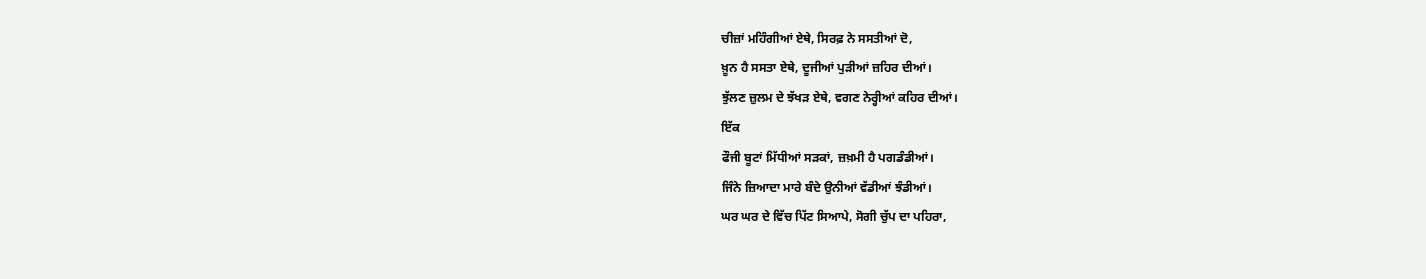ਚੀਜ਼ਾਂ ਮਹਿੰਗੀਆਂ ਏਥੇ, ਸਿਰਫ਼ ਨੇ ਸਸਤੀਆਂ ਦੋ,
ਖ਼ੂਨ ਹੈ ਸਸਤਾ ਏਥੇ, ਦੂਜੀਆਂ ਪੁੜੀਆਂ ਜ਼ਹਿਰ ਦੀਆਂ।
ਝੁੱਲਣ ਜ਼ੁਲਮ ਦੇ ਝੱਖੜ ਏਥੇ, ਵਗਣ ਨੇਰ੍ਹੀਆਂ ਕਹਿਰ ਦੀਆਂ।
ਇੱਕ
ਫੌਜੀ ਬੂਟਾਂ ਮਿੱਧੀਆਂ ਸੜਕਾਂ, ਜ਼ਖ਼ਮੀ ਹੈ ਪਗਡੰਡੀਆਂ।
ਜਿੰਨੇ ਜ਼ਿਆਦਾ ਮਾਰੇ ਬੰਦੇ ਉਨੀਆਂ ਵੱਡੀਆਂ ਝੰਡੀਆਂ।
ਘਰ ਘਰ ਦੇ ਵਿੱਚ ਪਿੱਟ ਸਿਆਪੇ, ਸੋਗੀ ਚੁੱਪ ਦਾ ਪਹਿਰਾ,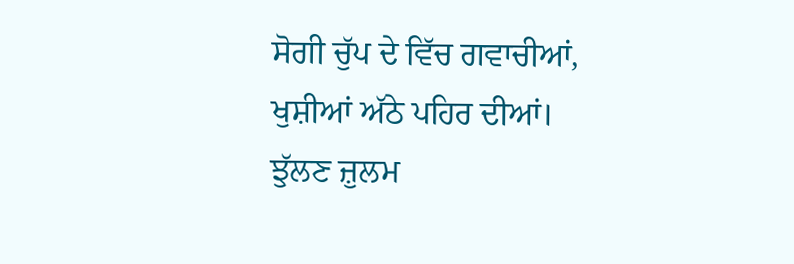ਸੋਗੀ ਚੁੱਪ ਦੇ ਵਿੱਚ ਗਵਾਚੀਆਂ, ਖੁਸ਼ੀਆਂ ਅੱਠੇ ਪਹਿਰ ਦੀਆਂ।
ਝੁੱਲਣ ਜ਼ੁਲਮ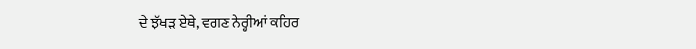ਦੇ ਝੱਖੜ ਏਥੇ, ਵਗਣ ਨੇਰ੍ਹੀਆਂ ਕਹਿਰ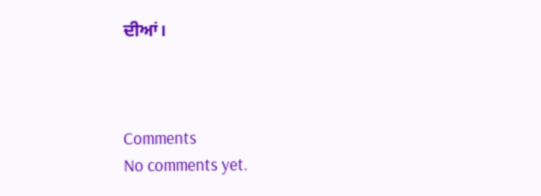ਦੀਆਂ।



Comments
No comments yet.